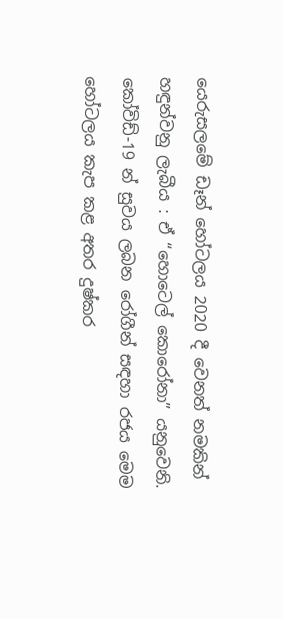යෙරුසලමේ ඩෑන් හෝටලය 2020 දී වෙනත් නමකින් හඳුන්වනු ලැබීය : ඒ “හොටෙල් කොරෝනා” යනුවෙනි. කෝවිඩ්-19 න් සුවය ලබන රෝගීන් සඳහා රජය මෙම හෝටලය කැප කළ අතර දුෂ්කර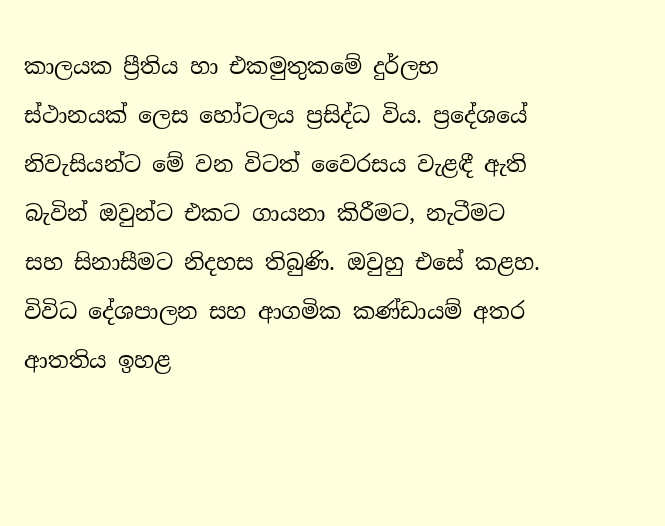කාලයක ප්‍රීතිය හා එකමුතුකමේ දුර්ලභ ස්ථානයක් ලෙස හෝටලය ප්‍රසිද්ධ විය. ප්‍රදේශයේ නිවැසියන්ට මේ වන විටත් වෛරසය වැළඳී ඇති බැවින් ඔවුන්ට එකට ගායනා කිරීමට, නැටීමට සහ සිනාසීමට නිදහස තිබුණි. ඔවුහු එසේ කළහ. විවිධ දේශපාලන සහ ආගමික කණ්ඩායම් අතර ආතතිය ඉහළ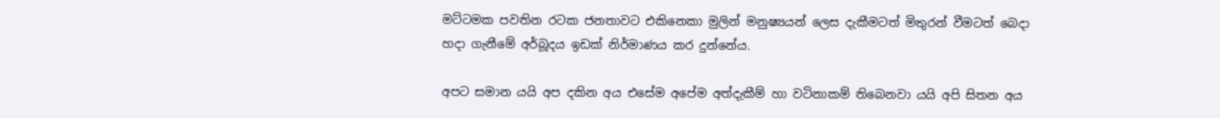මට්ටමක පවතින රටක ජනතාවට එකිනෙකා මුලින් මනුෂ්‍යයන් ලෙස දැකීමටත් මිතුරන් වීමටත් බෙදා හදා ගැනීමේ අර්බූදය ඉඩක් නිර්මාණය කර දුන්නේය.

අපට සමාන යයි අප දකින අය එසේම අපේම අත්දැකීම් හා වටිනාකම් තිබෙනවා යයි අපි සිතන අය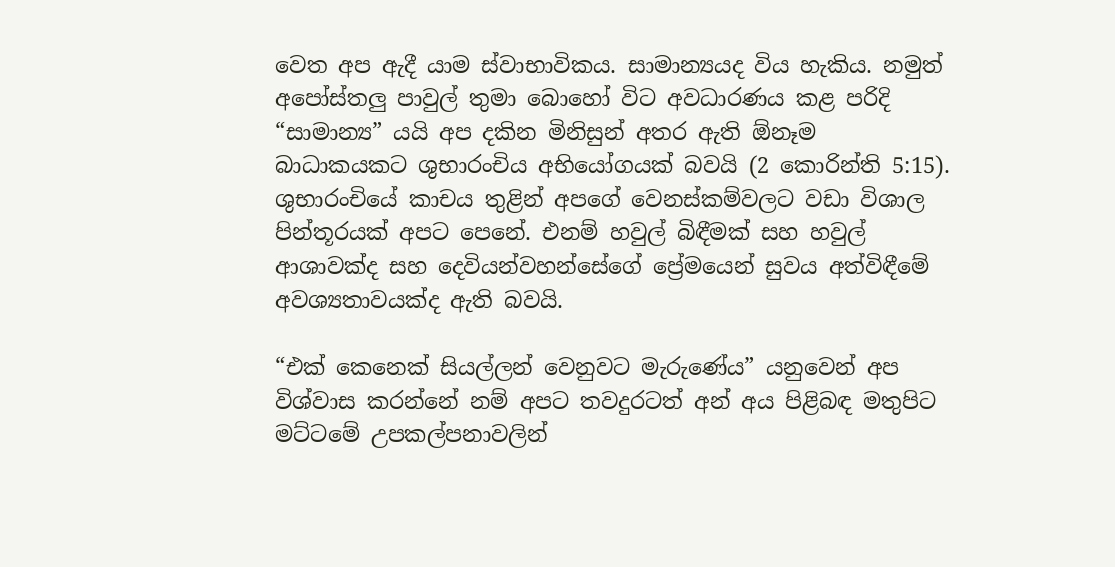වෙත අප ඇදී යාම ස්වාභාවිකය. සාමාන්‍යයද විය හැකිය. නමුත් අපෝස්තලු පාවුල් තුමා බොහෝ විට අවධාරණය කළ පරිදි “සාමාන්‍ය” යයි අප දකින මිනිසුන් අතර ඇති ඕනෑම බාධාකයකට ශුභාරංචිය අභියෝගයක් බවයි (2 කොරින්ති 5:15). ශුභාරංචියේ කාචය තුළින් අපගේ වෙනස්කම්වලට වඩා විශාල පින්තූරයක් අපට පෙනේ. එනම් හවුල් බිඳීමක් සහ හවුල් ආශාවක්ද සහ දෙවියන්වහන්සේගේ ප්‍රේමයෙන් සුවය අත්විඳීමේ අවශ්‍යතාවයක්ද ඇති බවයි.

“එක් කෙනෙක් සියල්ලන් වෙනුවට මැරුණේය” යනුවෙන් අප විශ්වාස කරන්නේ නම් අපට තවදුරටත් අන් අය පිළිබඳ මතුපිට මට්ටමේ උපකල්පනාවලින්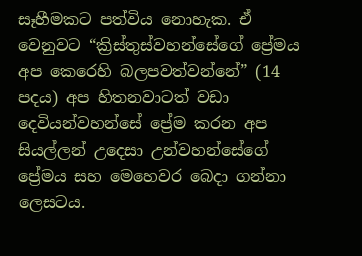සෑහීමකට පත්විය නොහැක. ඒ වෙනුවට “ක්‍රිස්තුස්වහන්සේගේ ප්‍රේමය අප කෙරෙහි බලපවත්වන්නේ” (14 පදය) අප හිතනවාටත් වඩා දෙවියන්වහන්සේ ප්‍රේම කරන අප සියල්ලන් උදෙසා උන්වහන්සේගේ ප්‍රේමය සහ මෙහෙවර බෙදා ගන්නා ලෙසටය.